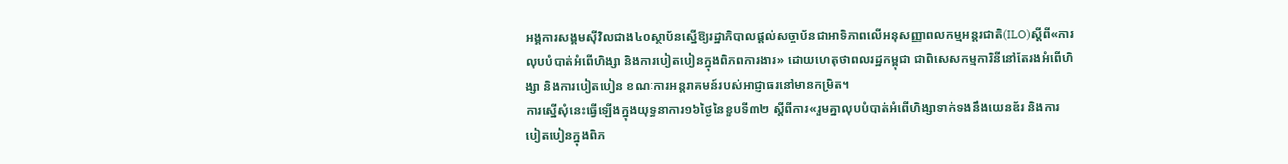អង្គការសង្គមស៊ីវិលជាង៤០ស្ថាប័នស្នើឱ្យរដ្ឋាភិបាលផ្តល់សច្ចាប័នជាអាទិភាពលើអនុសញ្ញាពលកម្មអន្តរជាតិ(ILO)ស្តីពី«ការលុបបំបាត់អំពើហិង្សា និងការបៀតបៀនក្នុងពិភពការងារ» ដោយហេតុថាពលរដ្ឋកម្ពុជា ជាពិសេសកម្មការិនីនៅតែរងអំពើហិង្សា និងការបៀតបៀន ខណៈការអន្តរាគមន៍របស់អាជ្ញាធរនៅមានកម្រិត។
ការស្នើសុំនេះធ្វើឡើងក្នុងយុទ្ធនាការ១៦ថ្ងៃនៃខួបទី៣២ ស្តីពីការ«រួមគ្នាលុបបំបាត់អំពើហិង្សាទាក់ទងនឹងយេនឌ័រ និងការបៀតបៀនក្នុងពិភ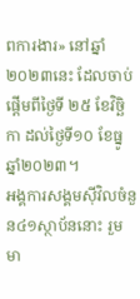ពការងារ» នៅឆ្នាំ២០២៣នេះ ដែលចាប់ផ្តើមពីថ្ងៃទី ២៥ ខែវិច្ឆិកា ដល់ថ្ងៃទី១០ ខែធ្នូ ឆ្នាំ២០២៣។
អង្គការសង្គមស៊ីវិលចំនួន៤១ស្ថាប័ននោះ រួមមា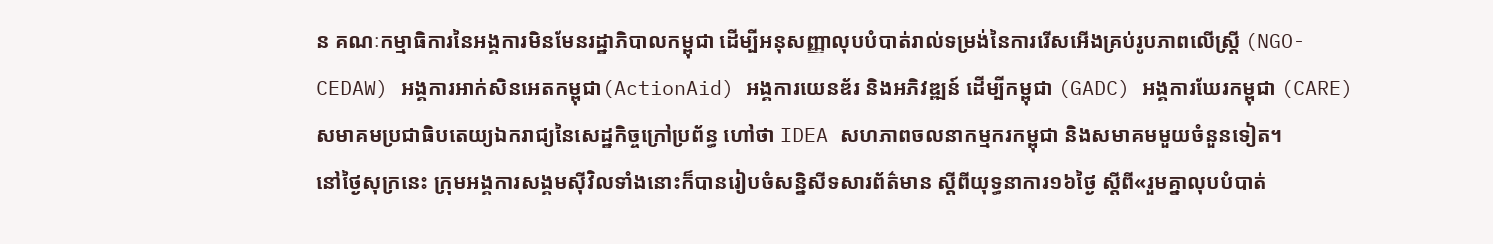ន គណៈកម្មាធិការនៃអង្គការមិនមែនរដ្ឋាភិបាលកម្ពុជា ដើម្បីអនុសញ្ញាលុបបំបាត់រាល់ទម្រង់នៃការរើសអើងគ្រប់រូបភាពលើស្រ្តី (NGO-CEDAW) អង្គការអាក់សិនអេតកម្ពុជា(ActionAid) អង្គការយេនឌ័រ និងអភិវឌ្ឍន៍ ដើម្បីកម្ពុជា (GADC) អង្គការឃែរកម្ពុជា (CARE) សមាគមប្រជាធិបតេយ្យឯករាជ្យនៃសេដ្ឋកិច្ចក្រៅប្រព័ន្ធ ហៅថា IDEA សហភាពចលនាកម្មករកម្ពុជា និងសមាគមមួយចំនួនទៀត។
នៅថ្ងៃសុក្រនេះ ក្រុមអង្គការសង្គមស៊ីវិលទាំងនោះក៏បានរៀបចំសន្និសីទសារព័ត៌មាន ស្តីពីយុទ្ធនាការ១៦ថ្ងៃ ស្តីពី«រួមគ្នាលុបបំបាត់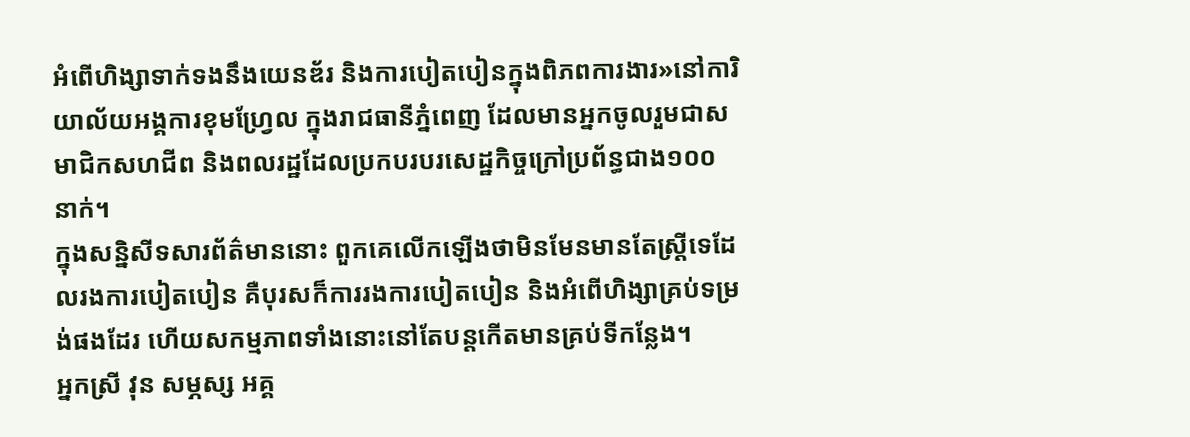អំពើហិង្សាទាក់ទងនឹងយេនឌ័រ និងការបៀតបៀនក្នុងពិភពការងារ»នៅការិយាល័យអង្គការខុមហ្រ្វែល ក្នុងរាជធានីភ្នំពេញ ដែលមានអ្នកចូលរួមជាសមាជិកសហជីព និងពលរដ្ឋដែលប្រកបរបរសេដ្ឋកិច្ចក្រៅប្រព័ន្ធជាង១០០នាក់។
ក្នុងសន្និសីទសារព័ត៌មាននោះ ពួកគេលើកឡើងថាមិនមែនមានតែស្ត្រីទេដែលរងការបៀតបៀន គឺបុរសក៏ការរងការបៀតបៀន និងអំពើហិង្សាគ្រប់ទម្រង់ផងដែរ ហើយសកម្មភាពទាំងនោះនៅតែបន្តកើតមានគ្រប់ទីកន្លែង។
អ្នកស្រី វុន សម្ភស្ស អគ្គ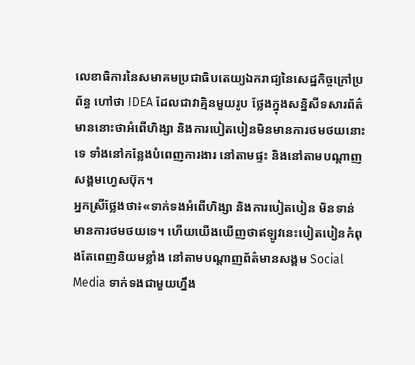លេខាធិការនៃសមាគមប្រជាធិបតេយ្យឯករាជ្យនៃសេដ្ឋកិច្ចក្រៅប្រព័ន្ធ ហៅថា IDEA ដែលជាវាគ្មិនមួយរូប ថ្លែងក្នុងសន្និសីទសារព័ត៌មាននោះថាអំពើហិង្សា និងការបៀតបៀនមិនមានការថមថយនោះទេ ទាំងនៅកន្លែងបំពេញការងារ នៅតាមផ្ទះ និងនៅតាមបណ្តាញសង្គមហ្វេសប៊ុក។
អ្នកស្រីថ្លែងថា៖«ទាក់ទងអំពើហិង្សា និងការបៀតបៀន មិនទាន់មានការថមថយទេ។ ហើយយើងឃើញថាឥឡូវនេះបៀតបៀនកំពុងតែពេញនិយមខ្លាំង នៅតាមបណ្តាញព័ត៌មានសង្គម Social Media ទាក់ទងជាមួយហ្នឹង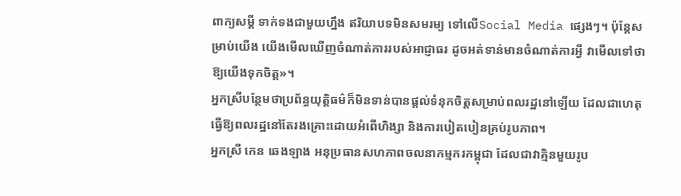ពាក្យសម្តី ទាក់ទងជាមួយហ្នឹង ឥរិយាបទមិនសមរម្យ ទៅលើSocial Media ផ្សេងៗ។ ប៉ុន្តែសម្រាប់យើង យើងមើលឃើញចំណាត់ការរបស់អាជ្ញាធរ ដូចអត់ទាន់មានចំណាត់ការអ្វី វាមើលទៅថាឱ្យយើងទុកចិត្ត»។
អ្នកស្រីបន្ថែមថាប្រព័ន្ធយុត្តិធម៌ក៏មិនទាន់បានផ្តល់ទំនុកចិត្តសម្រាប់ពលរដ្ឋនៅឡើយ ដែលជាហេតុធ្វើឱ្យពលរដ្ឋនៅតែរងគ្រោះដោយអំពើហិង្សា និងការបៀតបៀនគ្រប់រូបភាព។
អ្នកស្រី កេន ឆេងឡាង អនុប្រធានសហភាពចលនាកម្មករកម្ពុជា ដែលជាវាគ្មិនមួយរូប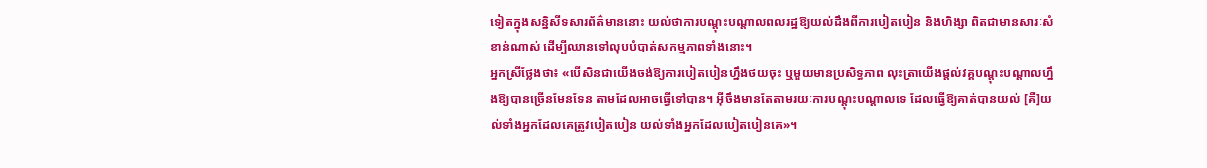ទៀតក្នុងសន្និសីទសារព័ត៌មាននោះ យល់ថាការបណ្តុះបណ្តាលពលរដ្ឋឱ្យយល់ដឹងពីការបៀតបៀន និងហិង្សា ពិតជាមានសារៈសំខាន់ណាស់ ដើម្បីឈានទៅលុបបំបាត់សកម្មភាពទាំងនោះ។
អ្នកស្រីថ្លែងថា៖ «បើសិនជាយើងចង់ឱ្យការបៀតបៀនហ្នឹងថយចុះ ឬមួយមានប្រសិទ្ធភាព លុះត្រាយើងផ្តល់វគ្គបណ្តុះបណ្តាលហ្នឹងឱ្យបានច្រើនមែនទែន តាមដែលអាចធ្វើទៅបាន។ អ៊ីចឹងមានតែតាមរយៈការបណ្តុះបណ្តាលទេ ដែលធ្វើឱ្យគាត់បានយល់ [គឺ]យល់ទាំងអ្នកដែលគេត្រូវបៀតបៀន យល់ទាំងអ្នកដែលបៀតបៀនគេ»។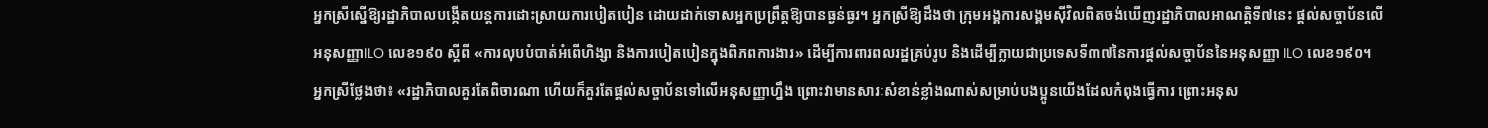អ្នកស្រីស្នើឱ្យរដ្ឋាភិបាលបង្កើតយន្តការដោះស្រាយការបៀតបៀន ដោយដាក់ទោសអ្នកប្រព្រឹត្តឱ្យបានធ្ងន់ធ្ងរ។ អ្នកស្រីឱ្យដឹងថា ក្រុមអង្គការសង្គមស៊ីវិលពិតចង់ឃើញរដ្ឋាភិបាលអាណត្តិទី៧នេះ ផ្តល់សច្ចាប័នលើអនុសញ្ញាILO លេខ១៩០ ស្តីពី «ការលុបបំបាត់អំពើហិង្សា និងការបៀតបៀនក្នុងពិភពការងារ» ដើម្បីការពារពលរដ្ឋគ្រប់រូប និងដើម្បីក្លាយជាប្រទេសទី៣៧នៃការផ្តល់សច្ចាប័ននៃអនុសញ្ញា ILO លេខ១៩០។
អ្នកស្រីថ្លែងថា៖ «រដ្ឋាភិបាលគួរតែពិចារណា ហើយក៏គួរតែផ្តល់សច្ចាប័នទៅលើអនុសញ្ញាហ្នឹង ព្រោះវាមានសារៈសំខាន់ខ្លាំងណាស់សម្រាប់បងប្អូនយើងដែលកំពុងធ្វើការ ព្រោះអនុស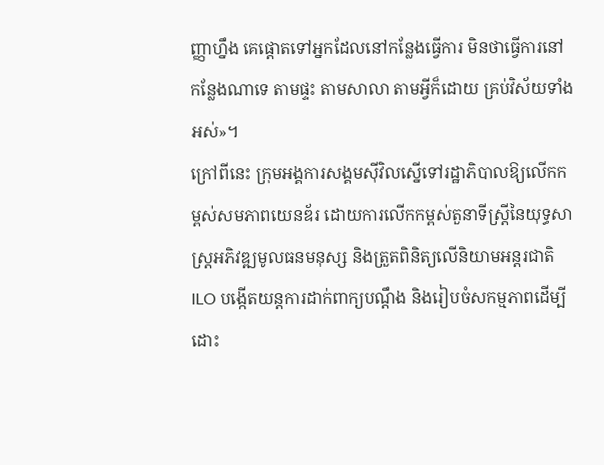ញ្ញាហ្នឹង គេផ្តោតទៅអ្នកដែលនៅកន្លែងធ្វើការ មិនថាធ្វើការនៅកន្លែងណាទេ តាមផ្ទះ តាមសាលា តាមអ្វីក៏ដោយ គ្រប់វិស័យទាំងអស់»។
ក្រៅពីនេះ ក្រុមអង្គការសង្គមស៊ីវិលស្នើទៅរដ្ឋាភិបាលឱ្យលើកកម្ពស់សមភាពយេនឌ័រ ដោយការលើកកម្ពស់តួនាទីស្ត្រីនៃយុទ្ធសាស្ត្រអភិវឌ្ឍមូលធនមនុស្ស និងត្រួតពិនិត្យលើនិយាមអន្តរជាតិ ILO បង្កើតយន្តការដាក់ពាក្យបណ្តឹង និងរៀបចំសកម្មភាពដើម្បីដោះ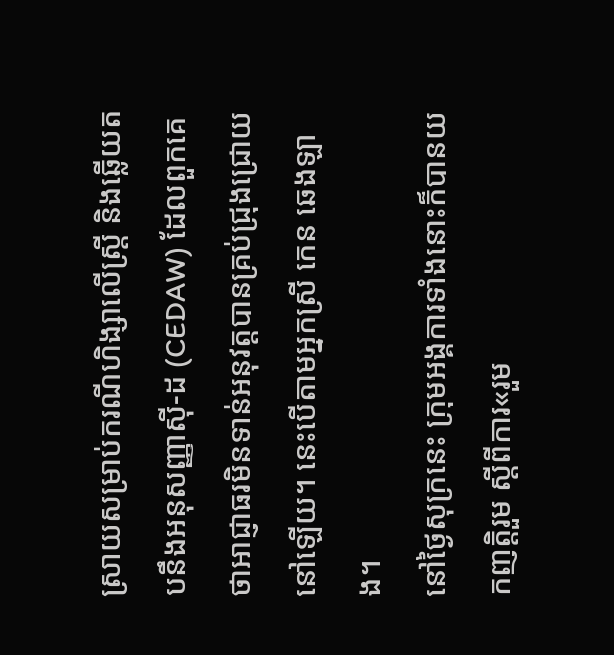ស្រាយសម្រាប់ករណីហិង្សាលើស្រ្តី និងឆ្លើយតបនឹងអនុសញ្ញាស៊ី-ដ (CEDAW) ដែលពួកគេថាអាជ្ញាធរមិនទាន់អនុវត្តបានគ្រប់ជ្រុងជ្រោយនៅឡើយ។ នេះបើតាមអ្នកស្រី កេន ឆេងឡាង។
នៅថ្ងៃសុក្រនេះ ក្រុមអង្គការទាំងនោះក៏បានយកញត្តិរួម ស្តីពីការ«រួម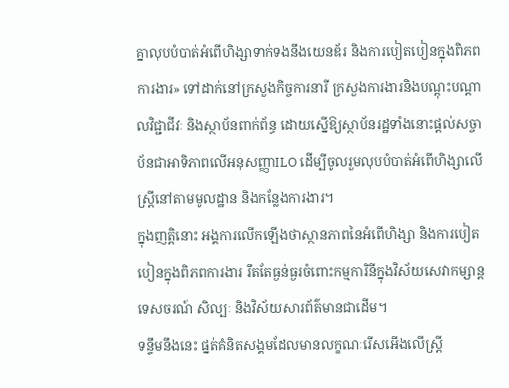គ្នាលុបបំបាត់អំពើហិង្សាទាក់ទងនឹងយេនឌ័រ និងការបៀតបៀនក្នុងពិភពការងារ» ទៅដាក់នៅក្រសួងកិច្ចការនារី ក្រសួងការងារនិងបណ្តុះបណ្តាលវិជ្ជាជីវៈ និងស្ថាប័នពាក់ព័ន្ធ ដោយស្នើឱ្យស្ថាប័នរដ្ឋទាំងនោះផ្តល់សច្ចាប័នជាអាទិភាពលើអនុសញ្ញាILO ដើម្បីចូលរួមលុបបំបាត់អំពើហិង្សាលើស្ត្រីនៅតាមមូលដ្ឋាន និងកន្លែងការងារ។
ក្នុងញត្តិនោះ អង្គការលើកឡើងថាស្ថានភាពនៃអំពើហិង្សា និងការបៀតបៀនក្នុងពិភពការងារ រឹតតែធ្ងន់ធ្ងរចំពោះកម្មការិនីក្នុងវិស័យសេវាកម្សាន្ត ទេសចរណ៍ សិល្បៈ និងវិស័យសារព័ត៌មានជាដើម។
ទន្ទឹមនឹងនេះ ផ្នត់គំនិតសង្គមដែលមានលក្ខណៈរើសអើងលើស្ត្រី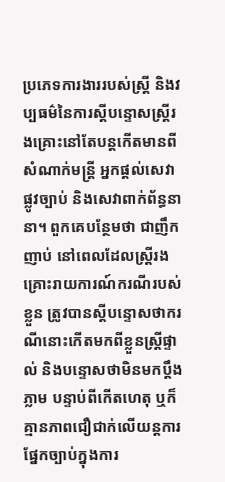ប្រភេទការងាររបស់ស្ត្រី និងវប្បធម៌នៃការស្តីបន្ទោសស្ត្រីរងគ្រោះនៅតែបន្តកើតមានពីសំណាក់មន្ត្រី អ្នកផ្តល់សេវាផ្លូវច្បាប់ និងសេវាពាក់ព័ន្ធនានា។ ពួកគេបន្ថែមថា ជាញឹកញាប់ នៅពេលដែលស្រ្តីរងគ្រោះរាយការណ៍ករណីរបស់ខ្លួន ត្រូវបានស្តីបន្ទោសថាករណីនោះកើតមកពីខ្លួនស្រ្តីផ្ទាល់ និងបន្ទោសថាមិនមកប្តឹងភ្លាម បន្ទាប់ពីកើតហេតុ ឬក៏គ្មានភាពជឿជាក់លើយន្តការផ្នែកច្បាប់ក្នុងការ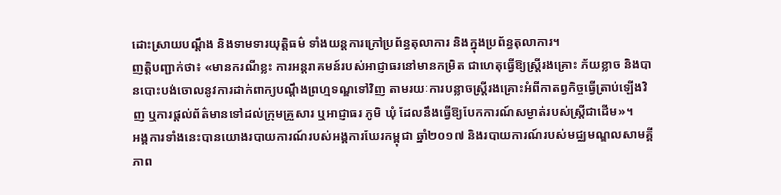ដោះស្រាយបណ្ដឹង និងទាមទារយុត្តិធម៌ ទាំងយន្តការក្រៅប្រព័ន្ធតុលាការ និងក្នុងប្រព័ន្ធតុលាការ។
ញត្តិបញ្ជាក់ថា៖ «មានករណីខ្លះ ការអន្តរាគមន៍របស់អាជ្ញាធរនៅមានកម្រិត ជាហេតុធ្វើឱ្យស្ត្រីរងគ្រោះ ភ័យខ្លាច និងបានបោះបង់ចោលនូវការដាក់ពាក្យបណ្តឹងព្រហ្មទណ្ឌទៅវិញ តាមរយៈការបន្លាចស្ត្រីរងគ្រោះអំពីកាតព្វកិច្ចធ្វើត្រាប់ឡើងវិញ ឬការផ្តល់ព័ត៌មានទៅដល់ក្រុមគ្រួសារ ឬអាជ្ញាធរ ភូមិ ឃុំ ដែលនឹងធ្វើឱ្យបែកការណ៍សម្ងាត់របស់ស្ត្រីជាដើម»។
អង្គការទាំងនេះបានយោងរបាយការណ៍របស់អង្គការឃែរកម្ពុជា ឆ្នាំ២០១៧ និងរបាយការណ៍របស់មជ្ឈមណ្ឌលសាមគ្គីភាព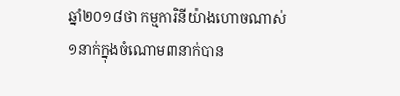ឆ្នាំ២០១៨ថា កម្មការិនីយ៉ាងហោចណាស់១នាក់ក្នុងចំណោម៣នាក់បាន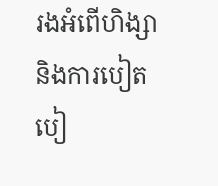រងអំពើហិង្សា និងការបៀតបៀ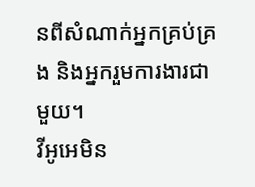នពីសំណាក់អ្នកគ្រប់គ្រង និងអ្នករួមការងារជាមួយ។
វីអូអេមិន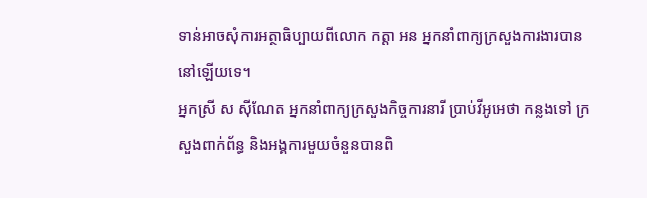ទាន់អាចសុំការអត្ថាធិប្បាយពីលោក កត្តា អន អ្នកនាំពាក្យក្រសួងការងារបាននៅឡើយទេ។
អ្នកស្រី ស ស៊ីណែត អ្នកនាំពាក្យក្រសួងកិច្ចការនារី ប្រាប់វីអូអេថា កន្លងទៅ ក្រសួងពាក់ព័ន្ធ និងអង្គការមួយចំនួនបានពិ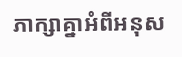ភាក្សាគ្នាអំពីអនុស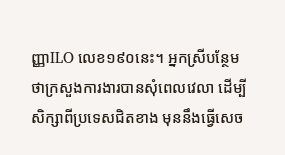ញ្ញាILO លេខ១៩០នេះ។ អ្នកស្រីបន្ថែមថាក្រសួងការងារបានសុំពេលវេលា ដើម្បីសិក្សាពីប្រទេសជិតខាង មុននឹងធ្វើសេច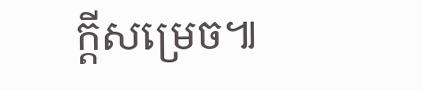ក្តីសម្រេច៕